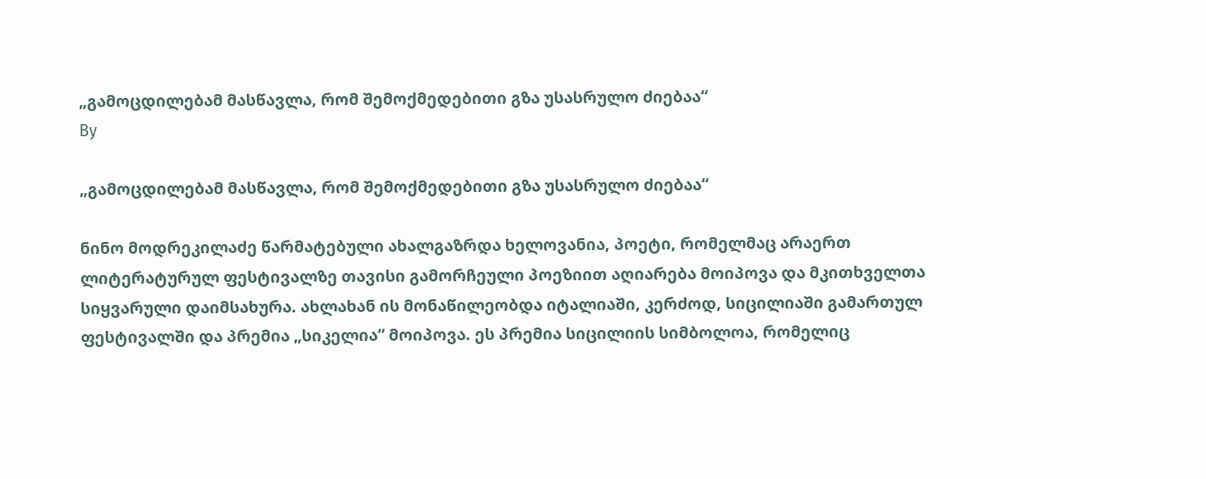„გამოცდილებამ მასწავლა, რომ შემოქმედებითი გზა უსასრულო ძიებაა“
By

„გამოცდილებამ მასწავლა, რომ შემოქმედებითი გზა უსასრულო ძიებაა“

ნინო მოდრეკილაძე წარმატებული ახალგაზრდა ხელოვანია, პოეტი, რომელმაც არაერთ ლიტერატურულ ფესტივალზე თავისი გამორჩეული პოეზიით აღიარება მოიპოვა და მკითხველთა სიყვარული დაიმსახურა. ახლახან ის მონაწილეობდა იტალიაში, კერძოდ, სიცილიაში გამართულ ფესტივალში და პრემია „სიკელია“ მოიპოვა. ეს პრემია სიცილიის სიმბოლოა, რომელიც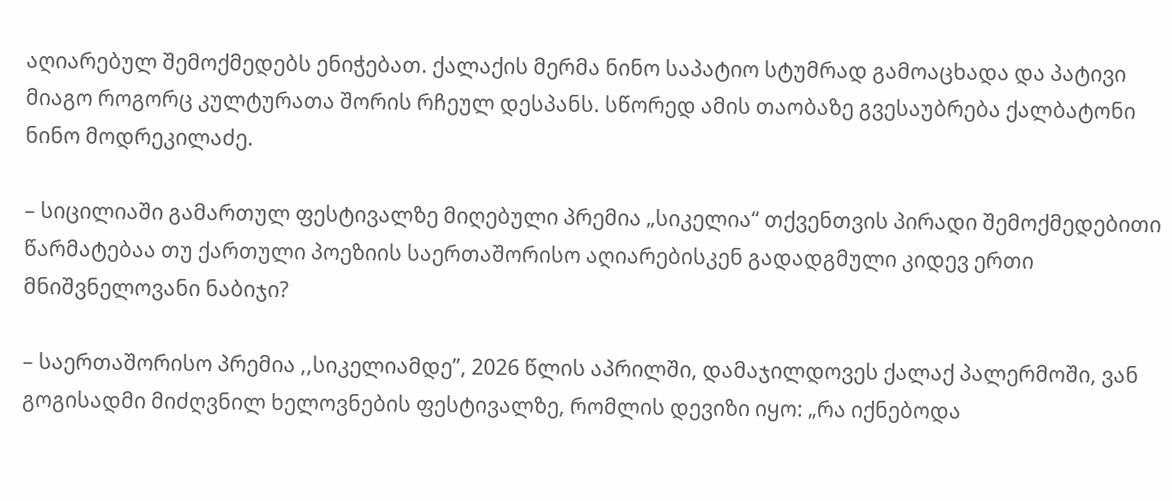აღიარებულ შემოქმედებს ენიჭებათ. ქალაქის მერმა ნინო საპატიო სტუმრად გამოაცხადა და პატივი მიაგო როგორც კულტურათა შორის რჩეულ დესპანს. სწორედ ამის თაობაზე გვესაუბრება ქალბატონი ნინო მოდრეკილაძე.

– სიცილიაში გამართულ ფესტივალზე მიღებული პრემია „სიკელია“ თქვენთვის პირადი შემოქმედებითი წარმატებაა თუ ქართული პოეზიის საერთაშორისო აღიარებისკენ გადადგმული კიდევ ერთი მნიშვნელოვანი ნაბიჯი?

– საერთაშორისო პრემია ,,სიკელიამდე”, 2026 წლის აპრილში, დამაჯილდოვეს ქალაქ პალერმოში, ვან გოგისადმი მიძღვნილ ხელოვნების ფესტივალზე, რომლის დევიზი იყო: „რა იქნებოდა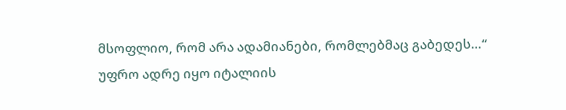მსოფლიო, რომ არა ადამიანები, რომლებმაც გაბედეს…“
უფრო ადრე იყო იტალიის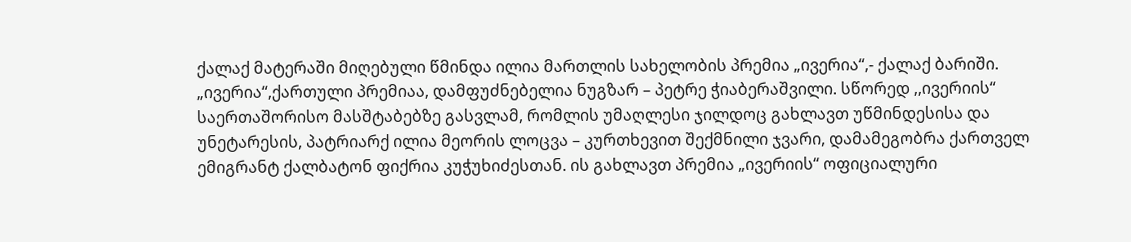ქალაქ მატერაში მიღებული წმინდა ილია მართლის სახელობის პრემია „ივერია“,- ქალაქ ბარიში. „ივერია“,ქართული პრემიაა, დამფუძნებელია ნუგზარ – პეტრე ჭიაბერაშვილი. სწორედ ,,ივერიის“ საერთაშორისო მასშტაბებზე გასვლამ, რომლის უმაღლესი ჯილდოც გახლავთ უწმინდესისა და უნეტარესის, პატრიარქ ილია მეორის ლოცვა – კურთხევით შექმნილი ჯვარი, დამამეგობრა ქართველ ემიგრანტ ქალბატონ ფიქრია კუჭუხიძესთან. ის გახლავთ პრემია „ივერიის“ ოფიციალური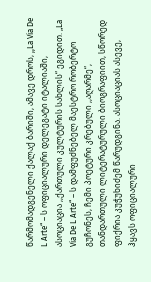წარმომადგენელი ქალაქ ბარიში, ამავე დროს, ,,La Via De L Arte“ – ს ოფიციალური დელეგატი იტალიაში, ასოციაცია ,,ქართული კულტურის სახლის“ ეგიდით. „La Via De L Arte“ – ს დამფუძნებელ მაესტრო რობერტო გუჩონეს, ჩემი პოეტური კრებული ,,აღარმე“, თანდართული ლიტერატურული ბიოგრაფიით, სწორედ ფიქრია კუჭუხიძემ წარუდგინა. ასოციაციას ასევე, ჰყავს ოფიციალური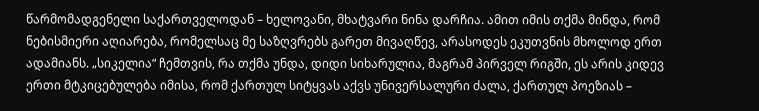წარმომადგენელი საქართველოდან – ხელოვანი, მხატვარი ნინა დარჩია. ამით იმის თქმა მინდა, რომ ნებისმიერი აღიარება, რომელსაც მე საზღვრებს გარეთ მივაღწევ, არასოდეს ეკუთვნის მხოლოდ ერთ ადამიანს. „სიკელია“ ჩემთვის, რა თქმა უნდა, დიდი სიხარულია, მაგრამ პირველ რიგში, ეს არის კიდევ ერთი მტკიცებულება იმისა, რომ ქართულ სიტყვას აქვს უნივერსალური ძალა, ქართულ პოეზიას –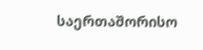საერთაშორისო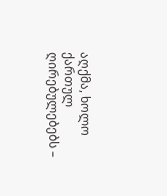აღქმა, ხოლო ქართულ ღირებულებებს –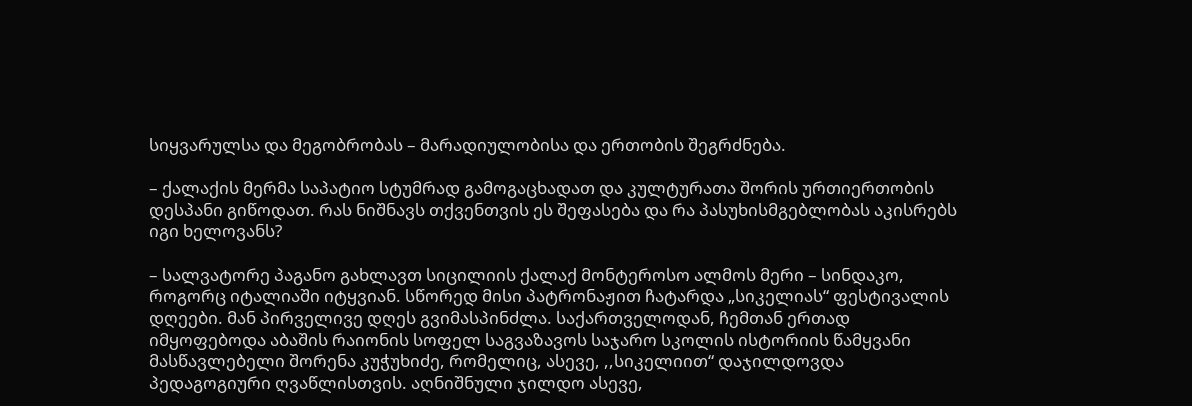სიყვარულსა და მეგობრობას – მარადიულობისა და ერთობის შეგრძნება.

– ქალაქის მერმა საპატიო სტუმრად გამოგაცხადათ და კულტურათა შორის ურთიერთობის დესპანი გიწოდათ. რას ნიშნავს თქვენთვის ეს შეფასება და რა პასუხისმგებლობას აკისრებს იგი ხელოვანს?

– სალვატორე პაგანო გახლავთ სიცილიის ქალაქ მონტეროსო ალმოს მერი – სინდაკო, როგორც იტალიაში იტყვიან. სწორედ მისი პატრონაჟით ჩატარდა „სიკელიას“ ფესტივალის დღეები. მან პირველივე დღეს გვიმასპინძლა. საქართველოდან, ჩემთან ერთად იმყოფებოდა აბაშის რაიონის სოფელ საგვაზავოს საჯარო სკოლის ისტორიის წამყვანი მასწავლებელი შორენა კუჭუხიძე, რომელიც, ასევე, ,,სიკელიით“ დაჯილდოვდა პედაგოგიური ღვაწლისთვის. აღნიშნული ჯილდო ასევე,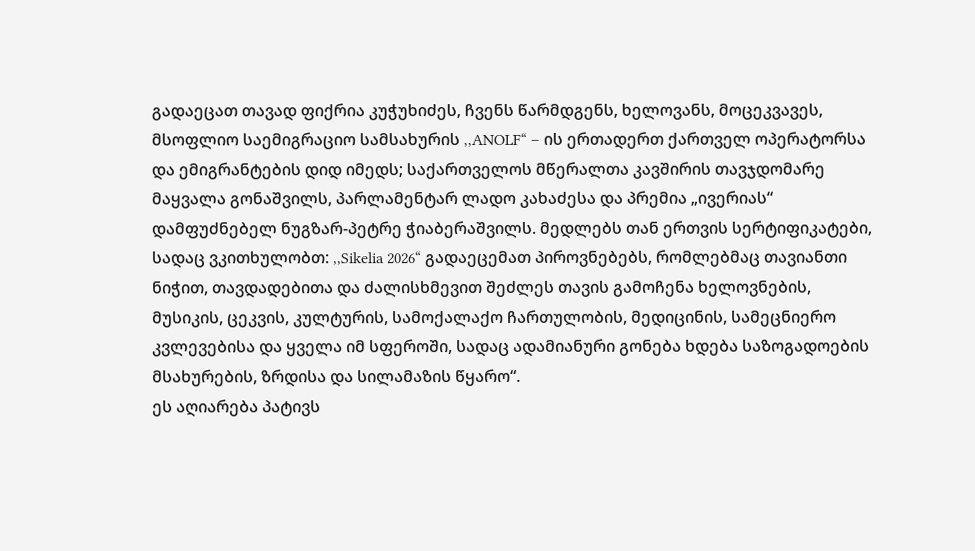გადაეცათ თავად ფიქრია კუჭუხიძეს, ჩვენს წარმდგენს, ხელოვანს, მოცეკვავეს, მსოფლიო საემიგრაციო სამსახურის ,,ANOLF“ – ის ერთადერთ ქართველ ოპერატორსა და ემიგრანტების დიდ იმედს; საქართველოს მწერალთა კავშირის თავჯდომარე მაყვალა გონაშვილს, პარლამენტარ ლადო კახაძესა და პრემია „ივერიას“ დამფუძნებელ ნუგზარ-პეტრე ჭიაბერაშვილს. მედლებს თან ერთვის სერტიფიკატები, სადაც ვკითხულობთ: ,,Sikelia 2026“ გადაეცემათ პიროვნებებს, რომლებმაც თავიანთი ნიჭით, თავდადებითა და ძალისხმევით შეძლეს თავის გამოჩენა ხელოვნების, მუსიკის, ცეკვის, კულტურის, სამოქალაქო ჩართულობის, მედიცინის, სამეცნიერო კვლევებისა და ყველა იმ სფეროში, სადაც ადამიანური გონება ხდება საზოგადოების მსახურების, ზრდისა და სილამაზის წყარო“.
ეს აღიარება პატივს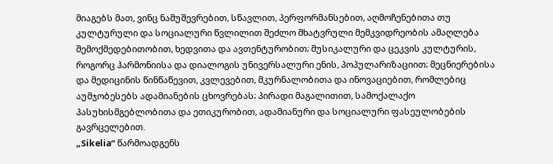მიაგებს მათ, ვინც ნამუშევრებით, სწავლით, პერფორმანსებით, აღმოჩენებითა თუ კულტურული და სოციალური წვლილით შეძლო მხატვრული მემკვიდრეობის ამაღლება შემოქმედებითობით, ხედვითა და ავთენტურობით; მუსიკალური და ცეკვის კულტურის, როგორც ჰარმონიისა და დიალოგის უნივერსალური ენის, პოპულარიზაციით; მეცნიერებისა და მედიცინის წინწაწევით, კვლევებით, მკურნალობითა და ინოვაციებით, რომლებიც აუმჯობესებს ადამიანების ცხოვრებას; პირადი მაგალითით, სამოქალაქო პასუხისმგებლობითა და ეთიკურობით, ადამიანური და სოციალური ფასეულობების გავრცელებით.
„Sikelia“ წარმოადგენს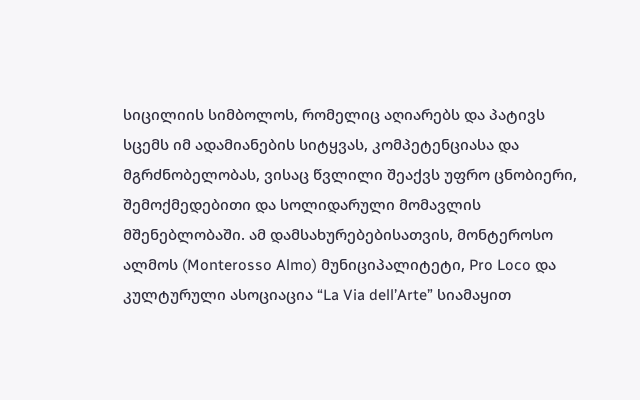სიცილიის სიმბოლოს, რომელიც აღიარებს და პატივს სცემს იმ ადამიანების სიტყვას, კომპეტენციასა და მგრძნობელობას, ვისაც წვლილი შეაქვს უფრო ცნობიერი, შემოქმედებითი და სოლიდარული მომავლის მშენებლობაში. ამ დამსახურებებისათვის, მონტეროსო ალმოს (Monterosso Almo) მუნიციპალიტეტი, Pro Loco და კულტურული ასოციაცია “La Via dell’Arte” სიამაყით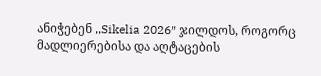ანიჭებენ ,,Sikelia 2026″ ჯილდოს, როგორც მადლიერებისა და აღტაცების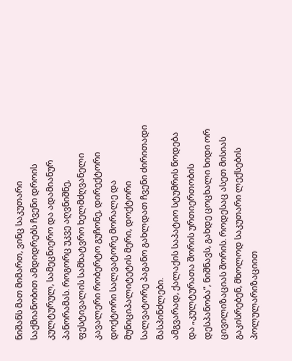ნიშანს მათ მიმართ, ვინც საკუთარი საქმიანობით ამდიდრებს ჩვენი დროის კულტურულ, სამეცნიერო და ადამიანურ პანორამას. როგორც უკვე აღვნიშნე, ფესტივალის სამხატვრო ხელმძღვანელი კავალერი რობერტო გუჩონე, დირექტორი დოქტორი სალვატორე მორალე და მუნიციპალიტეტის მერი, დოქტორი სალვატორე პაგანო გახლდათ ჩვენი ძირითადი მასპინძლები.
ამგვარად, ქალაქის საპატიო სტუმრის წოდება და „კულტურათა შორის ურთიერთობის დესპანობა“, ნიშნავს, გახდე ცოცხალი ხიდი ორ ცივილიზაციას შორის. როდესაც ასეთ მისიას გაკისრებენ, მხოლოდ საკუთარი ლექსების პოლულარიზაციით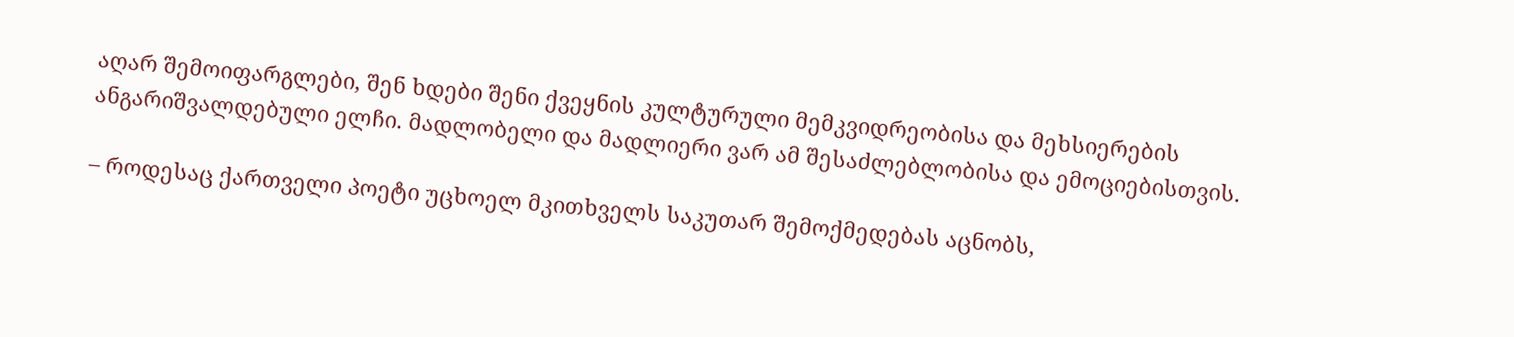აღარ შემოიფარგლები, შენ ხდები შენი ქვეყნის კულტურული მემკვიდრეობისა და მეხსიერების ანგარიშვალდებული ელჩი. მადლობელი და მადლიერი ვარ ამ შესაძლებლობისა და ემოციებისთვის.

– როდესაც ქართველი პოეტი უცხოელ მკითხველს საკუთარ შემოქმედებას აცნობს,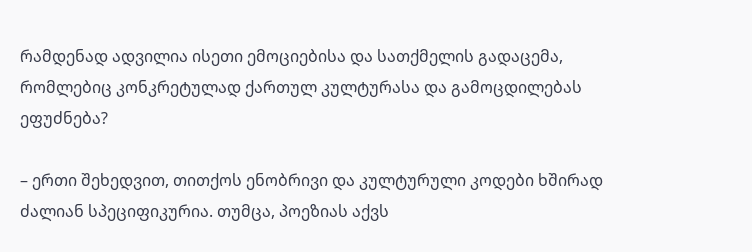რამდენად ადვილია ისეთი ემოციებისა და სათქმელის გადაცემა, რომლებიც კონკრეტულად ქართულ კულტურასა და გამოცდილებას ეფუძნება?

– ერთი შეხედვით, თითქოს ენობრივი და კულტურული კოდები ხშირად ძალიან სპეციფიკურია. თუმცა, პოეზიას აქვს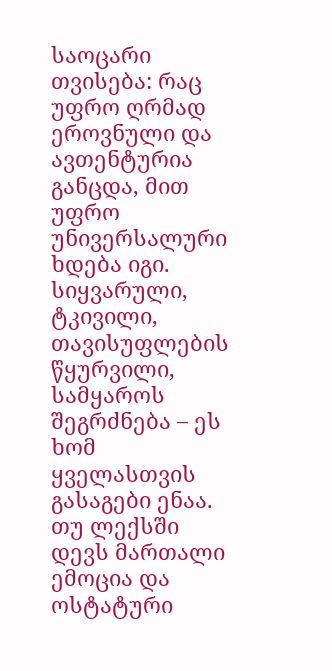საოცარი თვისება: რაც უფრო ღრმად ეროვნული და ავთენტურია განცდა, მით უფრო უნივერსალური ხდება იგი. სიყვარული, ტკივილი, თავისუფლების წყურვილი, სამყაროს შეგრძნება – ეს ხომ ყველასთვის გასაგები ენაა. თუ ლექსში დევს მართალი ემოცია და ოსტატური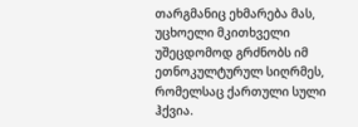თარგმანიც ეხმარება მას, უცხოელი მკითხველი უშეცდომოდ გრძნობს იმ ეთნოკულტურულ სიღრმეს, რომელსაც ქართული სული ჰქვია.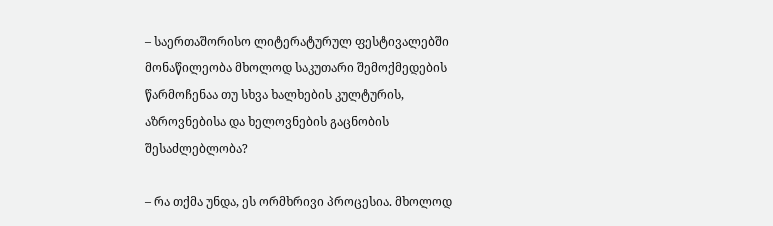– საერთაშორისო ლიტერატურულ ფესტივალებში მონაწილეობა მხოლოდ საკუთარი შემოქმედების წარმოჩენაა თუ სხვა ხალხების კულტურის, აზროვნებისა და ხელოვნების გაცნობის შესაძლებლობა?

– რა თქმა უნდა, ეს ორმხრივი პროცესია. მხოლოდ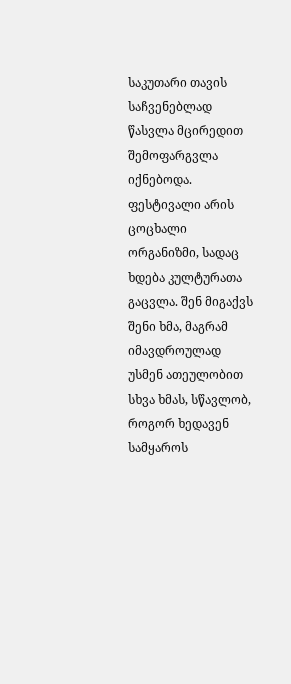საკუთარი თავის საჩვენებლად წასვლა მცირედით შემოფარგვლა იქნებოდა. ფესტივალი არის ცოცხალი ორგანიზმი, სადაც ხდება კულტურათა გაცვლა. შენ მიგაქვს შენი ხმა, მაგრამ იმავდროულად უსმენ ათეულობით სხვა ხმას, სწავლობ, როგორ ხედავენ სამყაროს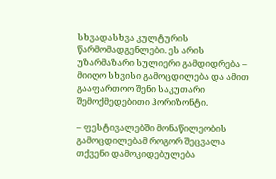სხვადასხვა კულტურის წარმომადგენლები. ეს არის უზარმაზარი სულიერი გამდიდრება – მიიღო სხვისი გამოცდილება და ამით გააფართოო შენი საკუთარი შემოქმედებითი ჰორიზონტი.

– ფესტივალებში მონაწილეობის გამოცდილებამ როგორ შეცვალა თქვენი დამოკიდებულება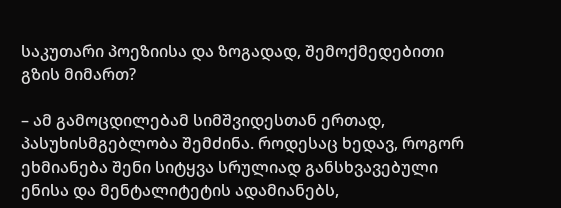საკუთარი პოეზიისა და ზოგადად, შემოქმედებითი გზის მიმართ?

– ამ გამოცდილებამ სიმშვიდესთან ერთად, პასუხისმგებლობა შემძინა. როდესაც ხედავ, როგორ ეხმიანება შენი სიტყვა სრულიად განსხვავებული ენისა და მენტალიტეტის ადამიანებს,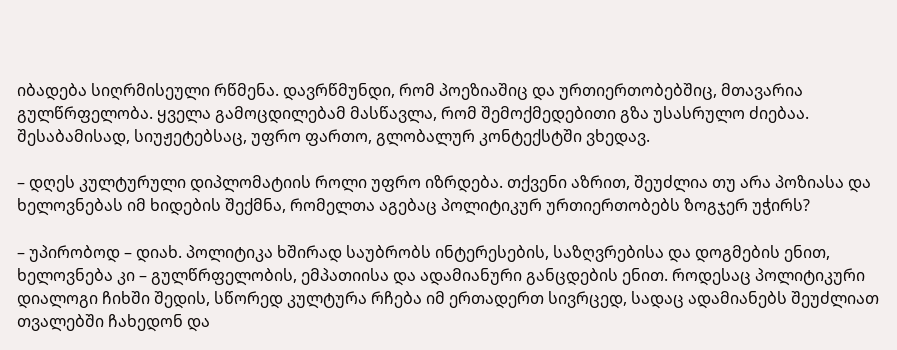იბადება სიღრმისეული რწმენა. დავრწმუნდი, რომ პოეზიაშიც და ურთიერთობებშიც, მთავარია გულწრფელობა. ყველა გამოცდილებამ მასწავლა, რომ შემოქმედებითი გზა უსასრულო ძიებაა. შესაბამისად, სიუჟეტებსაც, უფრო ფართო, გლობალურ კონტექსტში ვხედავ.

– დღეს კულტურული დიპლომატიის როლი უფრო იზრდება. თქვენი აზრით, შეუძლია თუ არა პოზიასა და ხელოვნებას იმ ხიდების შექმნა, რომელთა აგებაც პოლიტიკურ ურთიერთობებს ზოგჯერ უჭირს?

– უპირობოდ – დიახ. პოლიტიკა ხშირად საუბრობს ინტერესების, საზღვრებისა და დოგმების ენით, ხელოვნება კი – გულწრფელობის, ემპათიისა და ადამიანური განცდების ენით. როდესაც პოლიტიკური დიალოგი ჩიხში შედის, სწორედ კულტურა რჩება იმ ერთადერთ სივრცედ, სადაც ადამიანებს შეუძლიათ თვალებში ჩახედონ და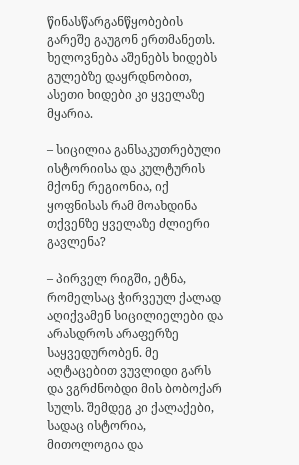წინასწარგანწყობების გარეშე გაუგონ ერთმანეთს. ხელოვნება აშენებს ხიდებს გულებზე დაყრდნობით, ასეთი ხიდები კი ყველაზე მყარია.

– სიცილია განსაკუთრებული ისტორიისა და კულტურის მქონე რეგიონია, იქ ყოფნისას რამ მოახდინა თქვენზე ყველაზე ძლიერი გავლენა?

– პირველ რიგში, ეტნა, რომელსაც ჭირვეულ ქალად აღიქვამენ სიცილიელები და არასდროს არაფერზე საყვედურობენ. მე აღტაცებით ვუვლიდი გარს და ვგრძნობდი მის ბობოქარ სულს. შემდეგ კი ქალაქები, სადაც ისტორია, მითოლოგია და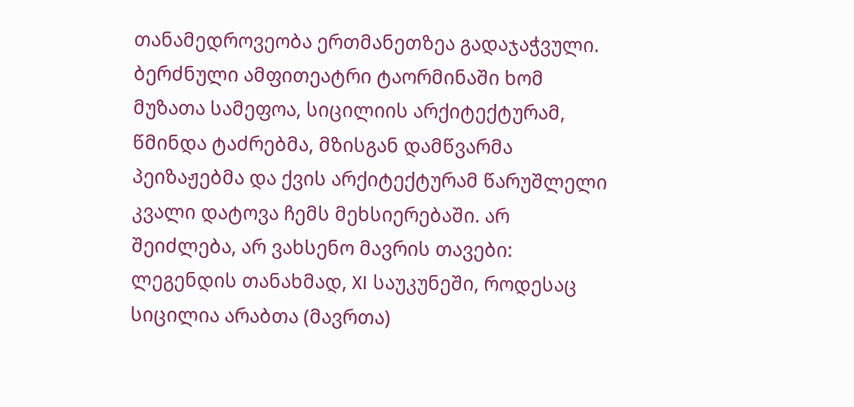თანამედროვეობა ერთმანეთზეა გადაჯაჭვული. ბერძნული ამფითეატრი ტაორმინაში ხომ მუზათა სამეფოა, სიცილიის არქიტექტურამ, წმინდა ტაძრებმა, მზისგან დამწვარმა პეიზაჟებმა და ქვის არქიტექტურამ წარუშლელი კვალი დატოვა ჩემს მეხსიერებაში. არ შეიძლება, არ ვახსენო მავრის თავები: ლეგენდის თანახმად, XI საუკუნეში, როდესაც სიცილია არაბთა (მავრთა)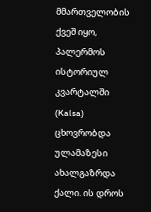მმართველობის ქვეშ იყო, პალერმოს ისტორიულ კვარტალში (Kalsa) ცხოვრობდა ულამაზესი ახალგაზრდა ქალი. ის დროს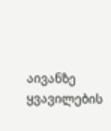აივანზე ყვავილების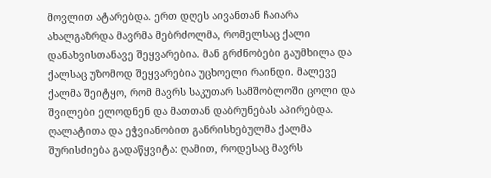მოვლით ატარებდა. ერთ დღეს აივანთან ჩაიარა ახალგაზრდა მავრმა მებრძოლმა, რომელსაც ქალი დანახვისთანავე შეყვარებია. მან გრძნობები გაუმხილა და ქალსაც უზომოდ შეყვარებია უცხოელი რაინდი. მალევე ქალმა შეიტყო, რომ მავრს საკუთარ სამშობლოში ცოლი და შვილები ელოდნენ და მათთან დაბრუნებას აპირებდა. ღალატითა და ეჭვიანობით განრისხებულმა ქალმა შურისძიება გადაწყვიტა: ღამით, როდესაც მავრს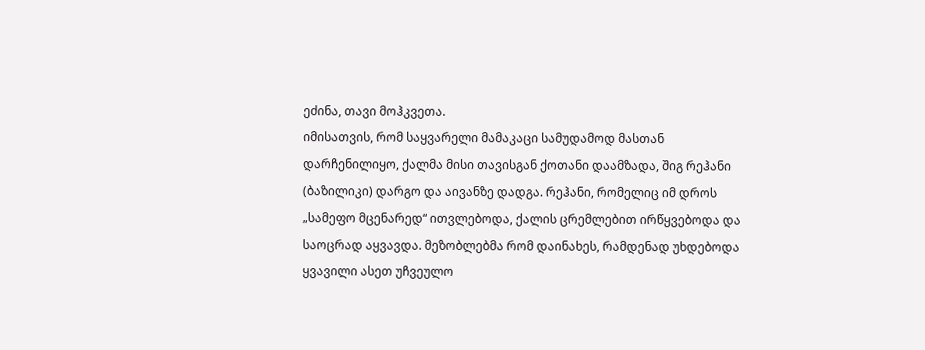ეძინა, თავი მოჰკვეთა.
იმისათვის, რომ საყვარელი მამაკაცი სამუდამოდ მასთან დარჩენილიყო, ქალმა მისი თავისგან ქოთანი დაამზადა, შიგ რეჰანი (ბაზილიკი) დარგო და აივანზე დადგა. რეჰანი, რომელიც იმ დროს „სამეფო მცენარედ“ ითვლებოდა, ქალის ცრემლებით ირწყვებოდა და საოცრად აყვავდა. მეზობლებმა რომ დაინახეს, რამდენად უხდებოდა ყვავილი ასეთ უჩვეულო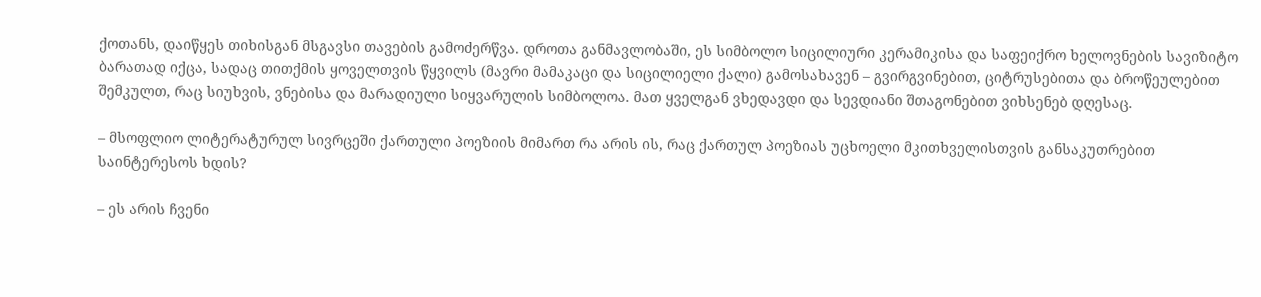ქოთანს, დაიწყეს თიხისგან მსგავსი თავების გამოძერწვა. დროთა განმავლობაში, ეს სიმბოლო სიცილიური კერამიკისა და საფეიქრო ხელოვნების სავიზიტო ბარათად იქცა, სადაც თითქმის ყოველთვის წყვილს (მავრი მამაკაცი და სიცილიელი ქალი) გამოსახავენ – გვირგვინებით, ციტრუსებითა და ბროწეულებით შემკულთ, რაც სიუხვის, ვნებისა და მარადიული სიყვარულის სიმბოლოა. მათ ყველგან ვხედავდი და სევდიანი შთაგონებით ვიხსენებ დღესაც.

– მსოფლიო ლიტერატურულ სივრცეში ქართული პოეზიის მიმართ რა არის ის, რაც ქართულ პოეზიას უცხოელი მკითხველისთვის განსაკუთრებით საინტერესოს ხდის?

– ეს არის ჩვენი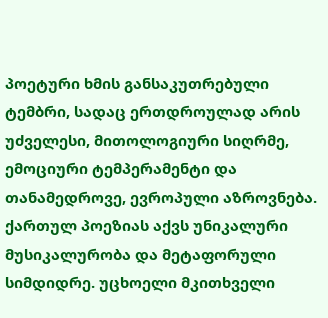პოეტური ხმის განსაკუთრებული ტემბრი, სადაც ერთდროულად არის უძველესი, მითოლოგიური სიღრმე, ემოციური ტემპერამენტი და თანამედროვე, ევროპული აზროვნება. ქართულ პოეზიას აქვს უნიკალური მუსიკალურობა და მეტაფორული სიმდიდრე. უცხოელი მკითხველი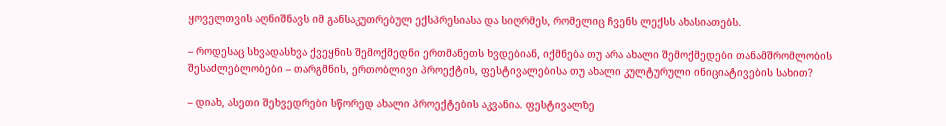ყოველთვის აღნიშნავს იმ განსაკუთრებულ ექსპრესიასა და სიღრმეს, რომელიც ჩვენს ლექსს ახასიათებს.

– როდესაც სხვადასხვა ქვეყნის შემოქმედნი ერთმანეთს ხვდებიან, იქმნება თუ არა ახალი შემოქმედები თანამშრომლობის შესაძლებლობები – თარგმნის, ერთობლივი პროექტის, ფესტივალებისა თუ ახალი კულტურული ინიციატივების სახით?

– დიახ, ასეთი შეხვედრები სწორედ ახალი პროექტების აკვანია. ფესტივალზე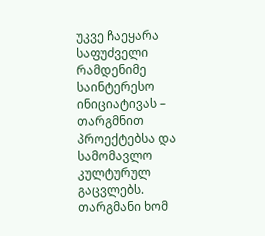უკვე ჩაეყარა საფუძველი რამდენიმე საინტერესო ინიციატივას – თარგმნით პროექტებსა და სამომავლო კულტურულ გაცვლებს. თარგმანი ხომ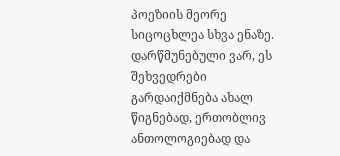პოეზიის მეორე სიცოცხლეა სხვა ენაზე. დარწმუნებული ვარ, ეს შეხვედრები გარდაიქმნება ახალ წიგნებად, ერთობლივ ანთოლოგიებად და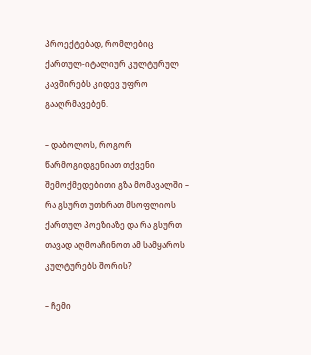პროექტებად, რომლებიც ქართულ-იტალიურ კულტურულ კავშირებს კიდევ უფრო გააღრმავებენ.

– დაბოლოს, როგორ წარმოგიდგენიათ თქვენი შემოქმედებითი გზა მომავალში – რა გსურთ უთხრათ მსოფლიოს ქართულ პოეზიაზე და რა გსურთ თავად აღმოაჩინოთ ამ სამყაროს კულტურებს შორის?

– ჩემი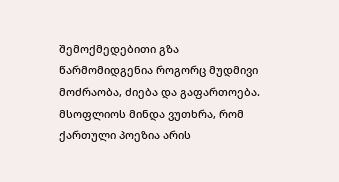შემოქმედებითი გზა წარმომიდგენია როგორც მუდმივი მოძრაობა, ძიება და გაფართოება. მსოფლიოს მინდა ვუთხრა, რომ ქართული პოეზია არის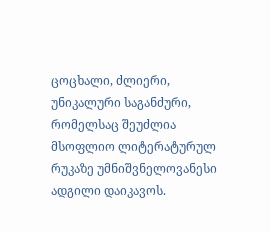ცოცხალი, ძლიერი, უნიკალური საგანძური, რომელსაც შეუძლია მსოფლიო ლიტერატურულ რუკაზე უმნიშვნელოვანესი ადგილი დაიკავოს.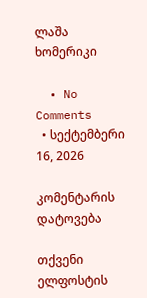ლაშა ხომერიკი

  • No Comments
  • სექტემბერი 16, 2026

კომენტარის დატოვება

თქვენი ელფოსტის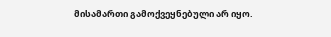მისამართი გამოქვეყნებული არ იყო.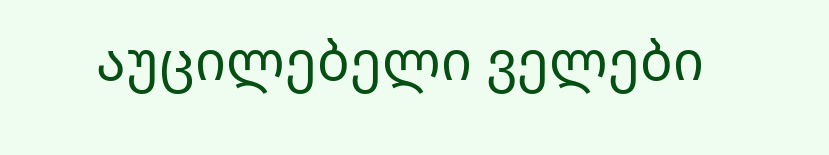აუცილებელი ველები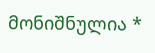მონიშნულია *